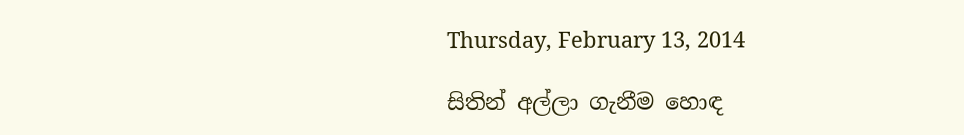Thursday, February 13, 2014

සිතින් අල්ලා ගැනීම හොඳ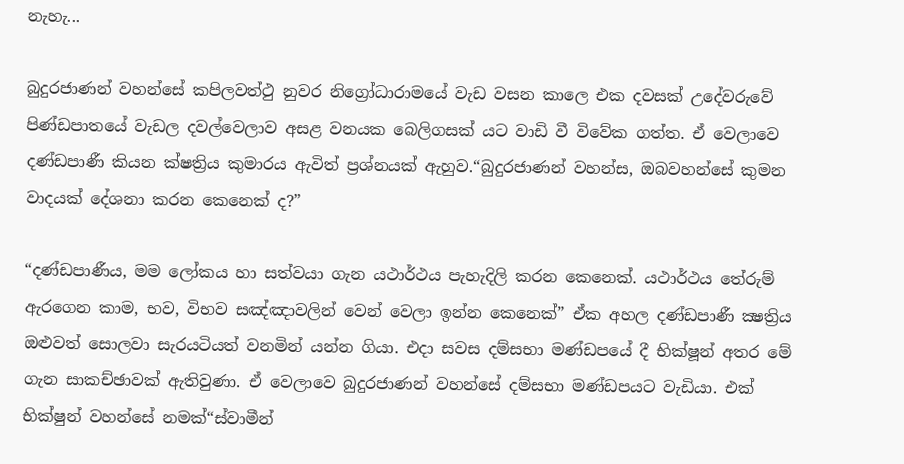නැහැ...

බුදුරජාණන් වහන්සේ කපිලවත්ථු නුවර නිග්‍රෝධාරාමයේ වැඩ වසන කාලෙ එක දවසක් උදේවරුවේ පිණ්ඩපාතයේ වැඩල දවල්වෙලාව අසළ වනයක බෙලිගසක් යට වාඩි වී විවේක ගත්ත. ඒ වෙලාවෙ දණ්ඩපාණී කියන ක්ෂත්‍රිය කුමාරය ඇවිත් ප්‍රශ්නයක් ඇහුව.“බුදුරජාණන් වහන්ස, ඔබවහන්සේ කුමන වාදයක් දේශනා කරන කෙනෙක් ද?”

“දණ්ඩපාණීය, මම ලෝකය හා සත්වයා ගැන යථාර්ථය පැහැදිලි කරන කෙනෙක්. යථාර්ථය තේරුම් ඇරගෙන කාම, භව, විභව සඤ්ඤාවලින් වෙන් වෙලා ඉන්න කෙනෙක්” ඒක අහල දණ්ඩපාණී ක්‍ෂත්‍රිය ඔළුවත් සොලවා සැරයටියත් වනමින් යන්න ගියා. එදා සවස දම්සභා මණ්ඩපයේ දී භික්ෂූන් අතර මේ ගැන සාකච්ඡාවක් ඇතිවුණා. ඒ වෙලාවෙ බුදුරජාණන් වහන්සේ දම්සභා මණ්ඩපයට වැඩියා. එක් භික්ෂුන් වහන්සේ නමක්“ස්වාමීන්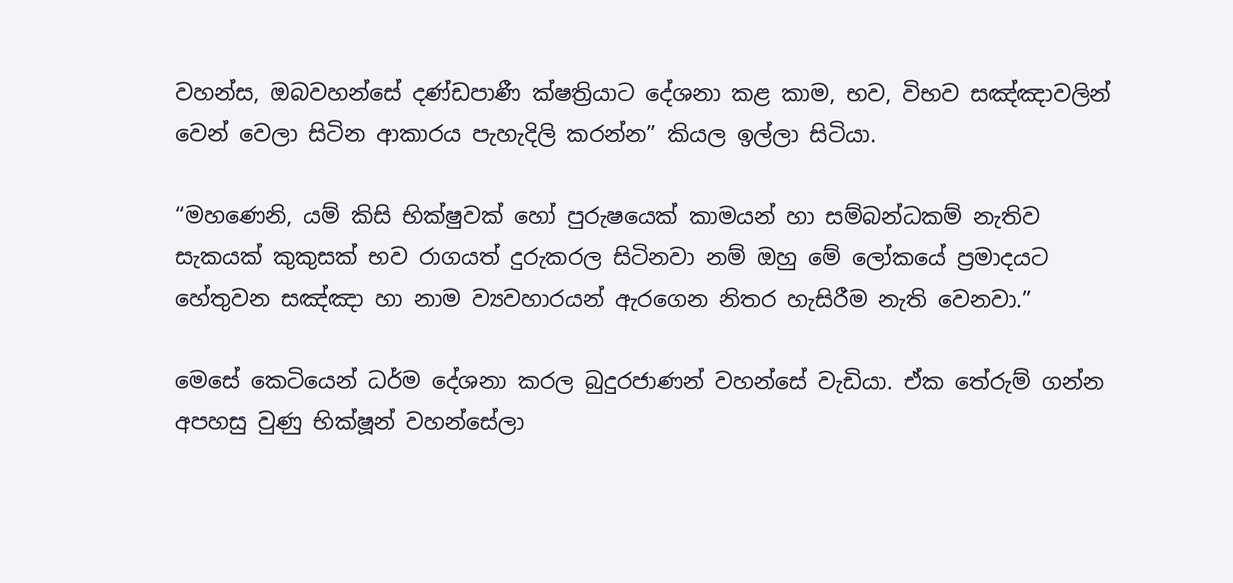වහන්ස, ඔබවහන්සේ දණ්ඩපාණී ක්ෂත්‍රියාට දේශනා කළ කාම, භව, විභව සඤ්ඤාවලින් වෙන් වෙලා සිටින ආකාරය පැහැදිලි කරන්න” කියල ඉල්ලා සිටියා.

“මහණෙනි, යම් කිසි භික්ෂුවක් හෝ පුරුෂයෙක් කාමයන් හා සම්බන්ධකම් නැතිව සැකයක් කුකුසක් භව රාගයත් දුරුකරල සිටිනවා නම් ඔහු මේ ලෝකයේ ප්‍රමාදයට හේතුවන සඤ්ඤා හා නාම ව්‍යවහාරයන් ඇරගෙන නිතර හැසිරීම නැති වෙනවා.”

මෙසේ කෙටියෙන් ධර්ම දේශනා කරල බුදුරජාණන් වහන්සේ වැඩියා. ඒක තේරුම් ගන්න අපහසු වුණු භික්ෂූන් වහන්සේලා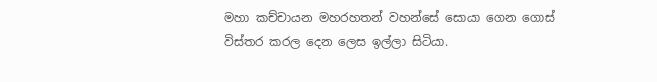මහා කච්චායන මහරහතන් වහන්සේ සොයා ගෙන ගොස් විස්තර කරල දෙන ලෙස ඉල්ලා සිටියා.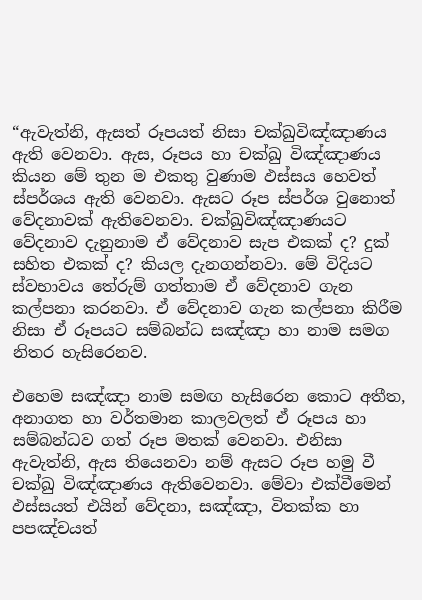“ඇවැත්නි, ඇසත් රූපයත් නිසා චක්ඛුවිඤ්ඤාණය ඇති වෙනවා. ඇස, රූපය හා චක්ඛු විඤ්ඤාණය කියන මේ තුන ම එකතු වුණාම ඵස්සය හෙවත් ස්පර්ශය ඇති වෙනවා. ඇසට රූප ස්පර්ශ වුනොත් වේදනාවක් ඇතිවෙනවා. චක්ඛුවිඤ්ඤාණයට වේදනාව දැනුනාම ඒ වේදනාව සැප එකක් ද? දුක් සහිත එකක් ද? කියල දැනගන්නවා. මේ විදියට ස්වභාවය තේරුම් ගත්තාම ඒ වේදනාව ගැන කල්පනා කරනවා. ඒ වේදනාව ගැන කල්පනා කිරීම නිසා ඒ රූපයට සම්බන්ධ සඤ්ඤා හා නාම සමග නිතර හැසිරෙනව.

එහෙම සඤ්ඤා නාම සමඟ හැසිරෙන කොට අතීත, අනාගත හා වර්තමාන කාලවලත් ඒ රූපය හා සම්බන්ධව ගත් රූප මතක් වෙනවා. එනිසා ඇවැත්නි, ඇස තියෙනවා නම් ඇසට රූප හමු වී චක්ඛු විඤ්ඤාණය ඇතිවෙනවා. මේවා එක්වීමෙන් ඵස්සයත් එයින් වේදනා, සඤ්ඤා, විතක්ක හා පපඤ්චයත්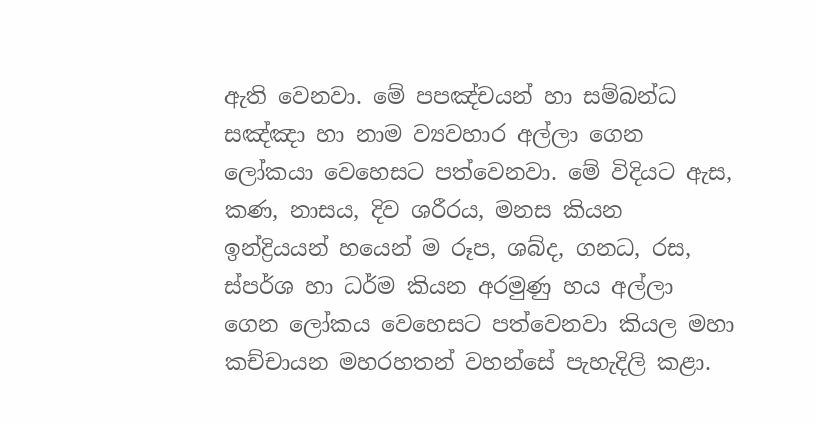ඇති වෙනවා. මේ පපඤ්චයන් හා සම්බන්ධ සඤ්ඤා හා නාම ව්‍යවහාර අල්ලා ගෙන ලෝකයා වෙහෙසට පත්වෙනවා. මේ විදියට ඇස, කණ, නාසය, දිව ශරීරය, මනස කියන ඉන්ද්‍රියයන් හයෙන් ම රූප, ශබ්ද, ගනධ, රස, ස්පර්ශ හා ධර්ම කියන අරමුණු හය අල්ලා ගෙන ලෝකය වෙහෙසට පත්වෙනවා කියල මහා කච්චායන මහරහතන් වහන්සේ පැහැදිලි කළා.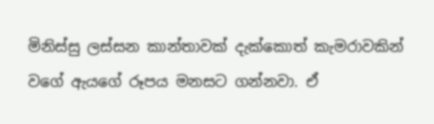මිනිස්සු ලස්සන කාන්තාවක් දැක්කොත් කැමරාවකින් වගේ ඇයගේ රූපය මනසට ගන්නවා. ඒ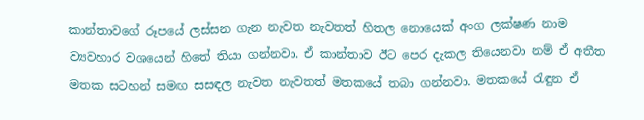කාන්තාවගේ රූපයේ ලස්සන ගැන නැවත නැවතත් හිතල නොයෙක් අංග ලක්ෂණ නාම ව්‍යවහාර වශයෙන් හිතේ තියා ගන්නවා. ඒ කාන්තාව ඊට පෙර දැකල තියෙනවා නම් ඒ අතීත මතක සටහන් සමඟ සසඳල නැවත නැවතත් මතකයේ තබා ගන්නවා. මතකයේ රැඳුන ඒ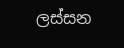ලස්සන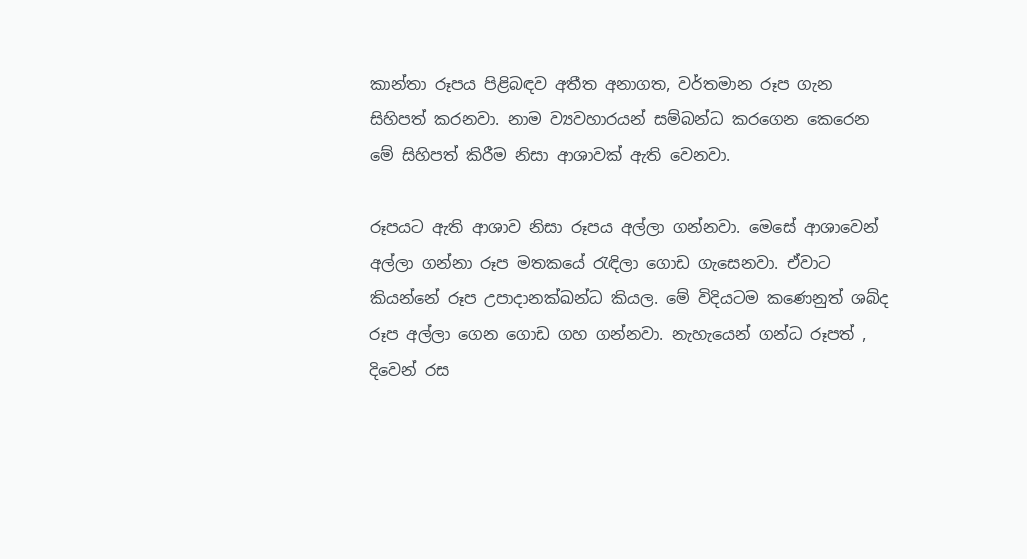කාන්තා රූපය පිළිබඳව අතීත අනාගත, වර්තමාන රූප ගැන සිහිපත් කරනවා. නාම ව්‍යවහාරයන් සම්බන්ධ කරගෙන කෙරෙන මේ සිහිපත් කිරීම නිසා ආශාවක් ඇති වෙනවා.

රූපයට ඇති ආශාව නිසා රූපය අල්ලා ගන්නවා. මෙසේ ආශාවෙන් අල්ලා ගන්නා රූප මතකයේ රැඳිලා ගොඩ ගැසෙනවා. ඒවාට කියන්නේ රූප උපාදානක්ඛන්ධ කියල. මේ විදියටම කණෙනුත් ශබ්ද රූප අල්ලා ගෙන ගොඩ ගහ ගන්නවා. නැහැයෙන් ගන්ධ රූපත් , දිවෙන් රස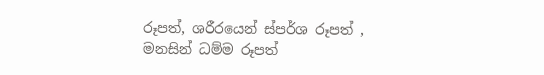රූපත්, ශරීරයෙන් ස්පර්ශ රූපත් , මනසින් ධම්ම රූපත්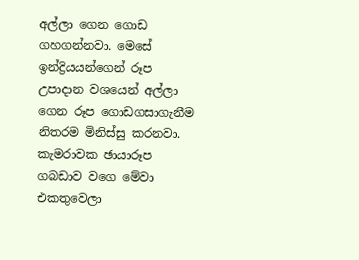අල්ලා ගෙන ගොඩ ගහගන්නවා. මෙසේ ඉන්ද්‍රියයන්ගෙන් රූප උපාදාන වශයෙන් අල්ලා ගෙන රූප ගොඩගසාගැනීම නිතරම මිනිස්සු කරනවා. කැමරාවක ඡායාරූප ගබඩාව වගෙ මේවා එකතුවෙලා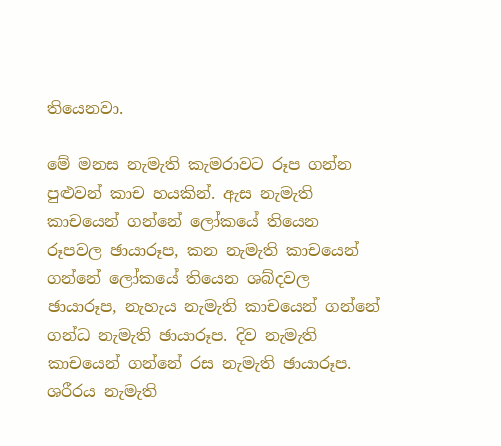තියෙනවා.

මේ මනස නැමැති කැමරාවට රූප ගන්න පුළුවන් කාච හයකින්. ඇස නැමැති කාචයෙන් ගන්නේ ලෝකයේ තියෙන රූපවල ඡායාරූප, කන නැමැති කාචයෙන් ගන්නේ ලෝකයේ තියෙන ශබ්දවල ඡායාරූප, නැහැය නැමැති කාචයෙන් ගන්නේ ගන්ධ නැමැති ඡායාරූප. දිව නැමැති කාචයෙන් ගන්නේ රස නැමැති ඡායාරූප. ශරීරය නැමැති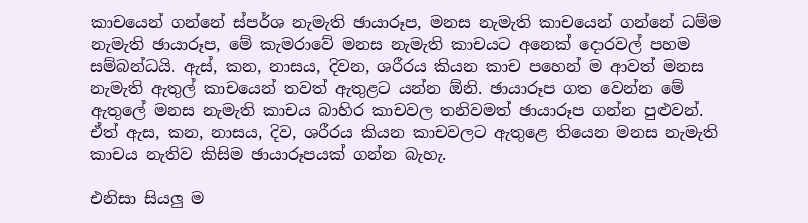කාචයෙන් ගන්නේ ස්පර්ශ නැමැති ඡායාරූප, මනස නැමැති කාචයෙන් ගන්නේ ධම්ම නැමැති ඡායාරූප, මේ කැමරාවේ මනස නැමැති කාචයට අනෙක් දොරවල් පහම සම්බන්ධයි. ඇස්, කන, නාසය, දිවන, ශරීරය කියන කාච පහෙන් ම ආවත් මනස නැමැති ඇතුල් කාචයෙන් තවත් ඇතුළට යන්න ඕනි. ඡායාරූප ගත වෙන්න මේ ඇතුලේ මනස නැමැති කාචය බාහිර කාචවල තනිවමත් ඡායාරූප ගන්න පුළුවන්. ඒත් ඇස, කන, නාසය, දිව, ශරීරය කියන කාචවලට ඇතුළෙ තියෙන මනස නැමැති කාචය නැතිව කිසිම ඡායාරූපයක් ගන්න බැහැ.

එනිසා සියලු ම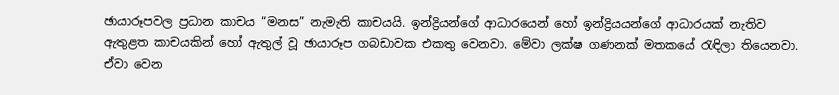ඡායාරූපවල ප්‍රධාන කාචය “මනස” නැමැති කාචයයි. ඉන්ද්‍රියන්ගේ ආධාරයෙන් හෝ ඉන්ද්‍රියයන්ගේ ආධාරයක් නැතිව ඇතුළත කාචයකින් හෝ ඇතුල් වූ ඡායාරූප ගබඩාවක එකතු වෙනවා. මේවා ලක්ෂ ගණනක් මතකයේ රැඳිලා තියෙනවා. ඒවා වෙන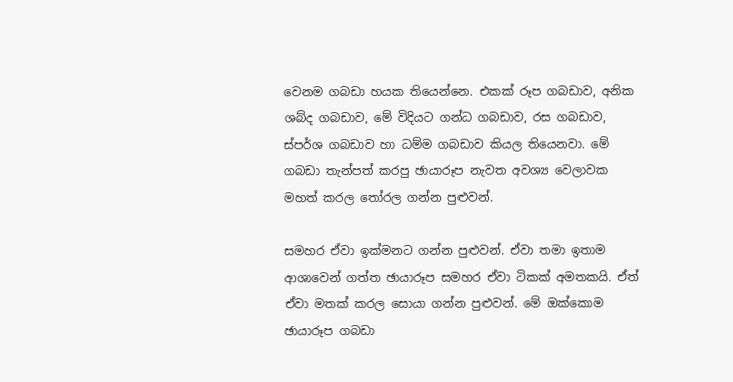වෙනම ගබඩා හයක තියෙන්නෙ. එකක් රූප ගබඩාව, අනික ශබ්ද ගබඩාව, මේ විදියට ගන්ධ ගබඩාව, රස ගබඩාව, ස්පර්ශ ගබඩාව හා ධම්ම ගබඩාව කියල තියෙනවා. මේ ගබඩා තැන්පත් කරපු ඡායාරූප නැවත අවශ්‍ය වෙලාවක මහත් කරල තෝරල ගන්න පුළුවන්.

සමහර ඒවා ඉක්මනට ගන්න පුළුවන්. ඒවා තමා ඉතාම ආශාවෙන් ගත්ත ඡායාරූප සමහර ඒවා ටිකක් අමතකයි. ඒත් ඒවා මතක් කරල සොයා ගන්න පුළුවන්. මේ ඔක්කොම ඡායාරූප ගබඩා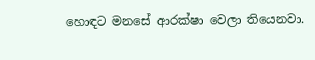හොඳට මනසේ ආරක්ෂා වෙලා තියෙනවා.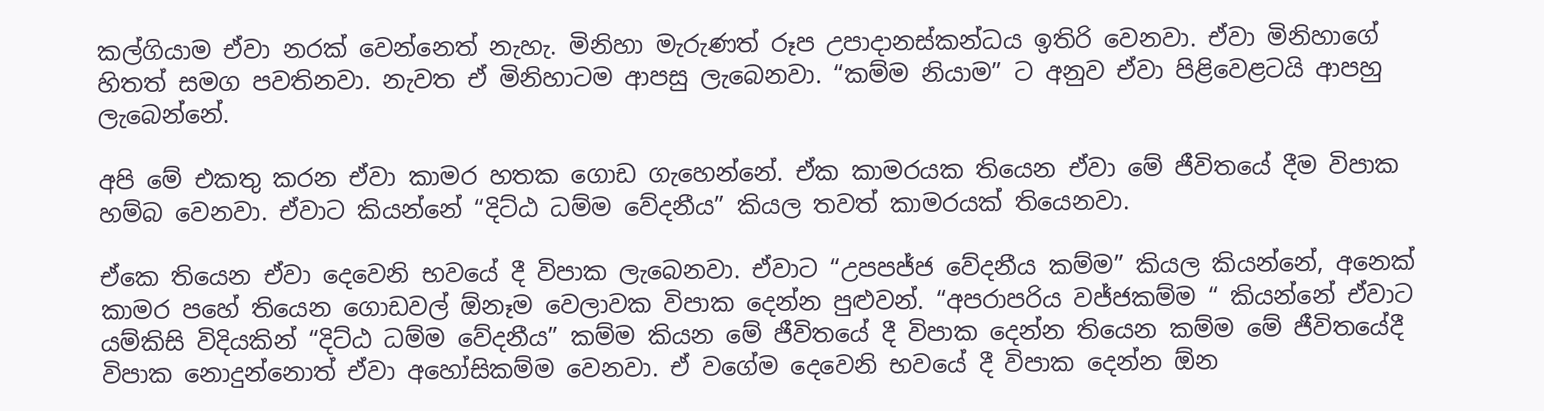කල්ගියාම ඒවා නරක් වෙන්නෙත් නැහැ. මිනිහා මැරුණත් රූප උපාදානස්කන්ධය ඉතිරි වෙනවා. ඒවා මිනිහාගේ හිතත් සමග පවතිනවා. නැවත ඒ මිනිහාටම ආපසු ලැබෙනවා. “කම්ම නියාම” ට අනුව ඒවා පිළිවෙළටයි ආපහු ලැබෙන්නේ.

අපි මේ එකතු කරන ඒවා කාමර හතක ගොඩ ගැහෙන්නේ. ඒක කාමරයක තියෙන ඒවා මේ ජීවිතයේ දීම විපාක හම්බ වෙනවා. ඒවාට කියන්නේ “දිට්ඨ ධම්ම වේදනීය” කියල තවත් කාමරයක් තියෙනවා.

ඒකෙ තියෙන ඒවා දෙවෙනි භවයේ දී විපාක ලැබෙනවා. ඒවාට “උපපජ්ජ වේදනීය කම්ම” කියල කියන්නේ, අනෙක් කාමර පහේ තියෙන ගොඩවල් ඕනෑම වෙලාවක විපාක දෙන්න පුළුවන්. “අපරාපරිය වජ්ජකම්ම “ කියන්නේ ඒවාට යම්කිසි විදියකින් “දිට්ඨ ධම්ම වේදනීය” කම්ම කියන මේ ජීවිතයේ දී විපාක දෙන්න තියෙන කම්ම මේ ජීවිතයේදී විපාක නොදුන්නොත් ඒවා අහෝසිකම්ම වෙනවා. ඒ වගේම දෙවෙනි භවයේ දී විපාක දෙන්න ඕන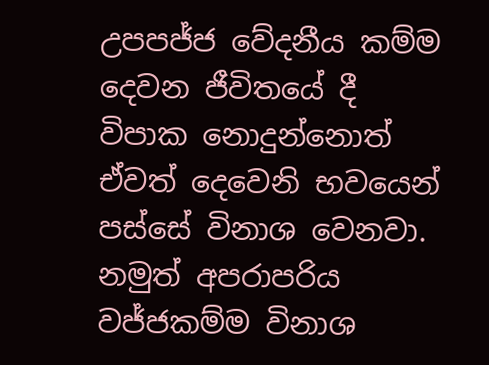උපපජ්ජ වේදනීය කම්ම දෙවන ජීවිතයේ දී විපාක නොදුන්නොත් ඒවත් දෙවෙනි භවයෙන් පස්සේ විනාශ වෙනවා. නමුත් අපරාපරිය වජ්ජකම්ම විනාශ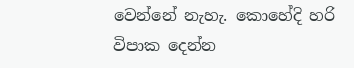වෙන්නේ නැහැ. කොහේදි හරි විපාක දෙන්න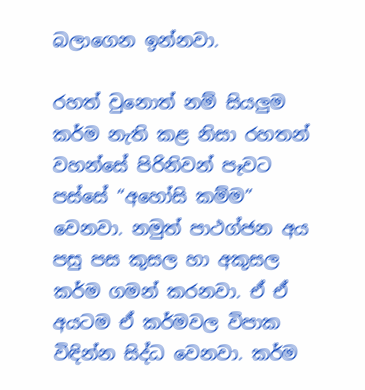බලාගෙන ඉන්නවා.

රහත් වුනොත් නම් සියලුම කර්ම නැති කළ නිසා රහතන් වහන්සේ පිරිනිවන් පෑවට පස්සේ “අහෝසි කම්ම” වෙනවා. නමුත් පාථග්ජන අය පසු පස කුසල හා අකුසල කර්ම ගමන් කරනවා. ඒ ඒ අයටම ඒ කර්මවල විපාක විඳින්න සිද්ධ වෙනවා. කර්ම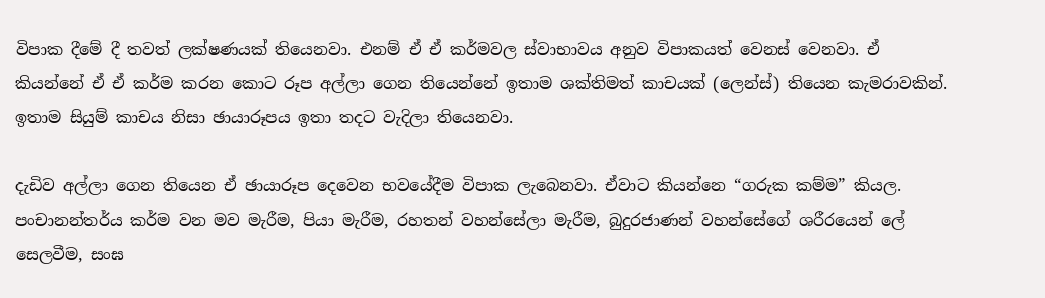විපාක දීමේ දී තවත් ලක්ෂණයක් තියෙනවා. එනම් ඒ ඒ කර්මවල ස්වාභාවය අනුව විපාකයත් වෙනස් වෙනවා. ඒ කියන්නේ ඒ ඒ කර්ම කරන කොට රූප අල්ලා ගෙන තියෙන්නේ ඉතාම ශක්තිමත් කාචයක් (ලෙන්ස්) තියෙන කැමරාවකින්. ඉතාම සියුම් කාචය නිසා ඡායාරූපය ඉතා තදට වැදිලා තියෙනවා.

දැඩිව අල්ලා ගෙන තියෙන ඒ ඡායාරූප දෙවෙන භවයේදීම විපාක ලැබෙනවා. ඒවාට කියන්නෙ “ගරුක කම්ම” කියල. පංචානන්තර්ය කර්ම වන මව මැරීම, පියා මැරීම, රහතන් වහන්සේලා මැරීම, බුදුරජාණන් වහන්සේගේ ශරීරයෙන් ලේ සෙලවීම, සංඝ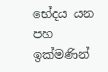භේදය යන පහ ඉක්මණින්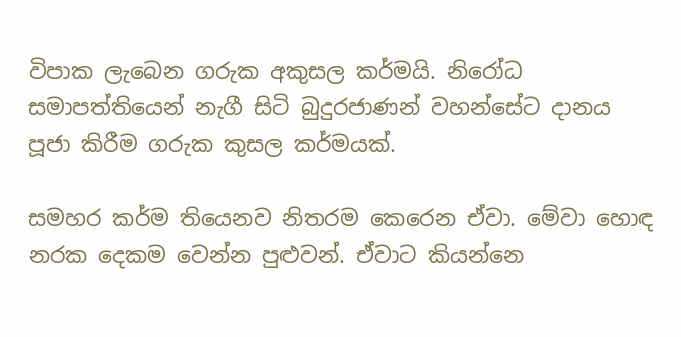විපාක ලැබෙන ගරුක අකුසල කර්මයි. නිරෝධ සමාපත්තියෙන් නැගී සිටි බුදුරජාණන් වහන්සේට දානය පූජා කිරීම ගරුක කුසල කර්මයක්.

සමහර කර්ම තියෙනව නිතරම කෙරෙන ඒවා. මේවා හොඳ නරක දෙකම වෙන්න පුළුවන්. ඒවාට කියන්නෙ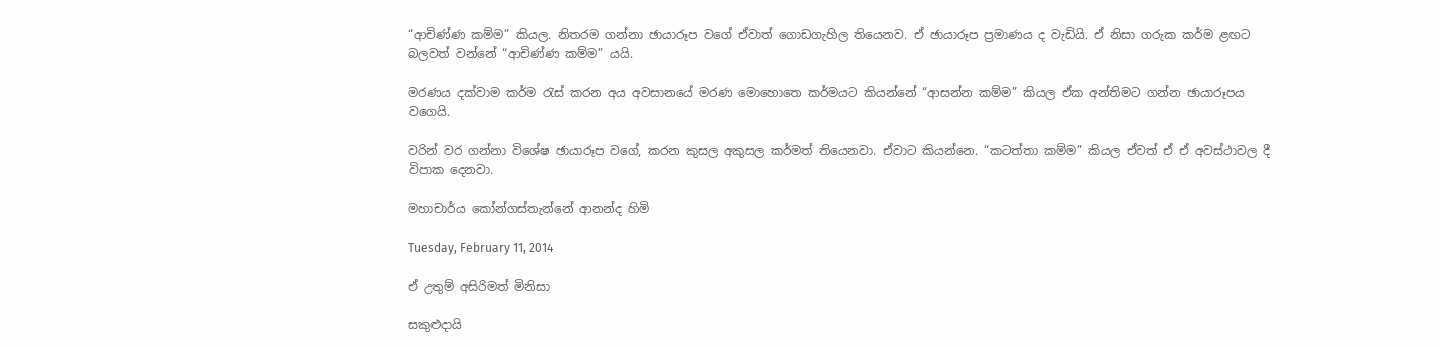“ආචිණ්ණ කම්ම” කියල. නිතරම ගන්නා ඡායාරූප වගේ ඒවාත් ගොඩගැහිල තියෙනව. ඒ ඡායාරූප ප්‍රමාණය ද වැඩියි. ඒ නිසා ගරුක කර්ම ළඟට බලවත් වන්නේ “ආචිණ්ණ කම්ම” යයි.

මරණය දක්වාම කර්ම රැස් කරන අය අවසානයේ මරණ මොහොතෙ කර්මයට කියන්නේ “ආසන්න කම්ම” කියල ඒක අන්තිමට ගන්න ඡායාරූපය වගෙයි.

වරින් වර ගන්නා විශේෂ ඡායාරූප වගේ, කරන කුසල අකුසල කර්මත් තියෙනවා. ඒවාට කියන්නෙ. “කටත්තා කම්ම” කියල ඒවත් ඒ ඒ අවස්ථාවල දී විපාක දෙනවා.

මහාචාර්ය කෝන්ගස්තැන්නේ ආනන්ද හිමි

Tuesday, February 11, 2014

ඒ උතුම් අසිරිමත් මිනිසා

සකුළුදායි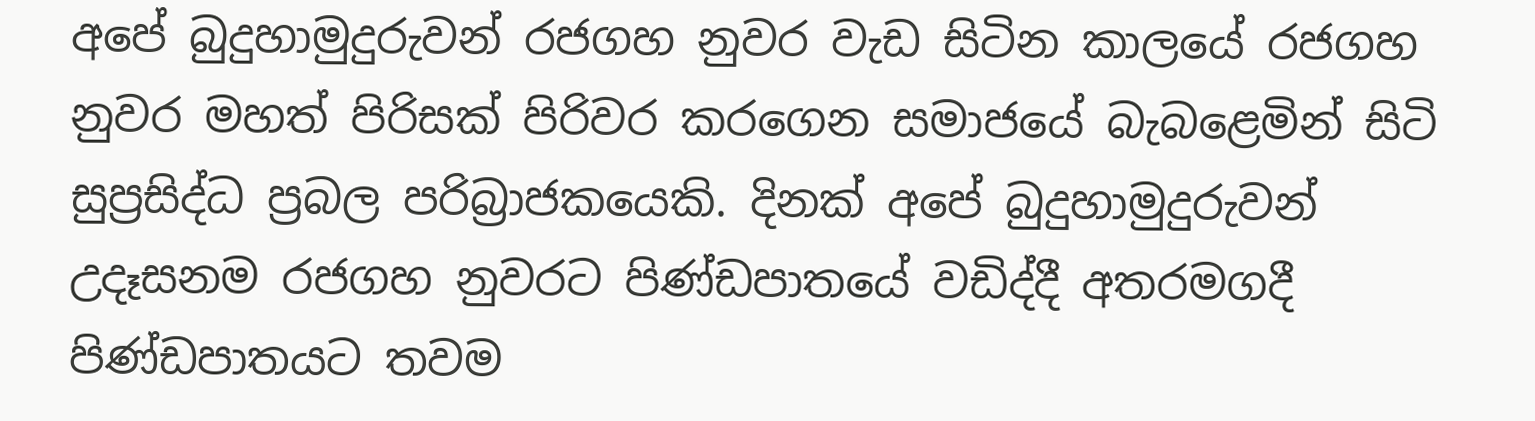අපේ බුදුහාමුදුරුවන් රජගහ නුවර වැඩ සිටින කාලයේ රජගහ නුවර මහත් පිරිසක් පිරිවර කරගෙන සමාජයේ බැබළෙමින් සිටි සුප්‍රසිද්ධ ප්‍රබල පරිබ්‍රාජකයෙකි. දිනක් අපේ බුදුහාමුදුරුවන් උදෑසනම රජගහ නුවරට පිණ්ඩපාතයේ වඩිද්දී අතරමගදී පිණ්ඩපාතයට තවම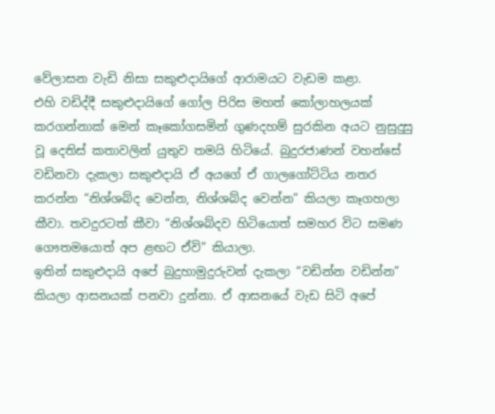වේලාසන වැඩි නිසා සකුළුදායිගේ ආරාමයට වැඩම කළා.
එහි වඩිද්දී සකුළුදායිගේ ගෝල පිරිස මහත් කෝලාහලයක් කරගන්නාක් මෙන් කෑකෝගසමින් ගුණදහම් සුරකින අයට නුසුදුසු වූ දෙතිස් කතාවලින් යුතුව තමයි හිටියේ. බුදුරජාණන් වහන්සේ වඩිනවා දැකලා සකුළුදායි ඒ අයගේ ඒ ගාලගෝට්ටිය නතර කරන්න “නිශ්ශබ්ද වෙන්න, නිශ්ශබ්ද වෙන්න” කියලා කෑගහලා කීවා. තවදුරටත් කීවා “නිශ්ශබ්දව හිටියොත් සමහර විට සමණ ගෞතමයොත් අප ළඟට ඒවි” කියාලා.
ඉතින් සකුළුදායි අපේ බුදුහාමුදුරුවන් දැකලා “වඩින්න වඩින්න” කියලා ආසනයක් පනවා දුන්නා. ඒ ආසනයේ වැඩ සිටි අපේ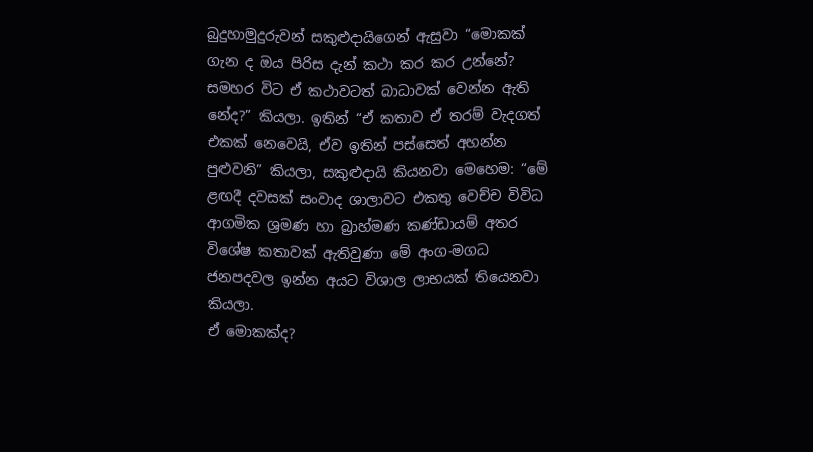බුදුහාමුදුරුවන් සකුළුදායිගෙන් ඇසුවා “මොකක් ගැන ද ඔය පිරිස දැන් කථා කර කර උන්නේ? සමහර විට ඒ කථාවටත් බාධාවක් වෙන්න ඇති නේද?” කියලා. ඉතින් “ඒ කතාව ඒ තරම් වැදගත් එකක් නෙවෙයි, ඒව ඉතින් පස්සෙත් අහන්න පුළුවනි” කියලා, සකුළුදායි කියනවා මෙහෙම: “මේ ළඟදී දවසක් සංවාද ශාලාවට එකතු වෙච්ච විවිධ ආගමික ශ්‍රමණ හා බ්‍රාහ්මණ කණ්ඩායම් අතර විශේෂ කතාවක් ඇතිවුණා මේ අංග-මගධ ජනපදවල ඉන්න අයට විශාල ලාභයක් තියෙනවා කියලා.
ඒ මොකක්ද?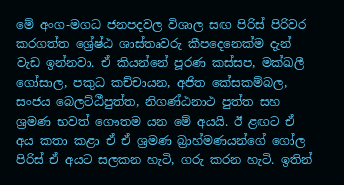මේ අංග-මගධ ජනපදවල විශාල සඟ පිරිස් පිරිවර කරගත්ත ශ්‍රේෂ්ඨ ශාස්තෘවරු කීපදෙනෙක්ම දැන් වැඩ ඉන්නවා. ඒ කියන්නේ පූරණ කස්සප, මක්ඛලී ගෝසාල, පකුධ කච්චායන, අජිත කේසකම්බල, සංජය බෙලට්ඨීපුත්ත, නිගණ්ඨනාථ පුත්ත සහ ශ්‍රමණ භවත් ගෞතම යන මේ අයයි. ඊ ළඟට ඒ අය කතා කළා ඒ ඒ ශ්‍රමණ බ්‍රාහ්මණයන්ගේ ගෝල පිරිස් ඒ අයට සලකන හැටි, ගරු කරන හැටි. ඉතින්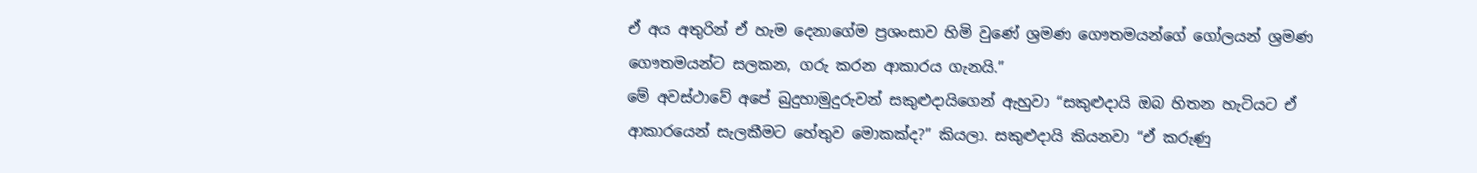ඒ අය අතුරින් ඒ හැම දෙනාගේම ප්‍රශංසාව හිමි වුණේ ශ්‍රමණ ගෞතමයන්ගේ ගෝලයන් ශ්‍රමණ ගෞතමයන්ට සලකන, ගරු කරන ආකාරය ගැනයි.”
මේ අවස්ථාවේ අපේ බුදුහාමුදුරුවන් සකුළුදායිගෙන් ඇහුවා “සකුළුදායි ඔබ හිතන හැටියට ඒ ආකාරයෙන් සැලකීමට හේතුව මොකක්ද?” කියලා. සකුළුදායි කියනවා “ඒ කරුණු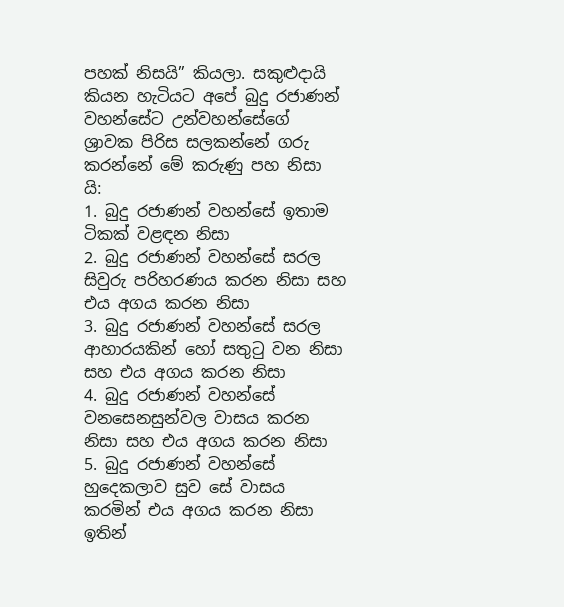පහක් නිසයි” කියලා. සකුළුදායි කියන හැටියට අපේ බුදු රජාණන් වහන්සේට උන්වහන්සේගේ ශ්‍රාවක පිරිස සලකන්නේ ගරු කරන්නේ මේ කරුණු පහ නිසා යි:
1. බුදු රජාණන් වහන්සේ ඉතාම ටිකක් වළඳන නිසා
2. බුදු රජාණන් වහන්සේ සරල සිවුරු පරිහරණය කරන නිසා සහ එය අගය කරන නිසා
3. බුදු රජාණන් වහන්සේ සරල ආහාරයකින් හෝ සතුටු වන නිසා සහ එය අගය කරන නිසා
4. බුදු රජාණන් වහන්සේ වනසෙනසුන්වල වාසය කරන නිසා සහ එය අගය කරන නිසා
5. බුදු රජාණන් වහන්සේ හුදෙකලාව සුව සේ වාසය කරමින් එය අගය කරන නිසා
ඉතින්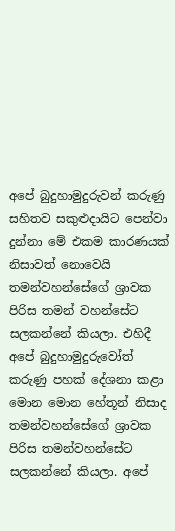අපේ බුදුහාමුදුරුවන් කරුණු සහිතව සකුළුදායිට පෙන්වා දුන්නා මේ එකම කාරණයක් නිසාවත් නොවෙයි තමන්වහන්සේගේ ශ්‍රාවක පිරිස තමන් වහන්සේට සලකන්නේ කියලා. එහිදී අපේ බුදුහාමුදුරුවෝත් කරුණු පහක් දේශනා කළා මොන මොන හේතූන් නිසාද තමන්වහන්සේගේ ශ්‍රාවක පිරිස තමන්වහන්සේට සලකන්නේ කියලා. අපේ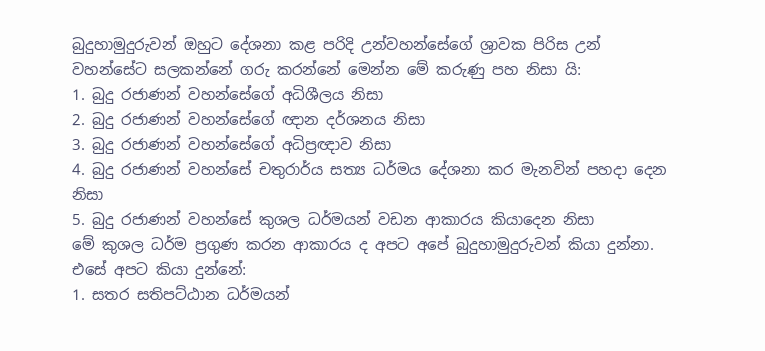බුදුහාමුදුරුවන් ඔහුට දේශනා කළ පරිදි උන්වහන්සේගේ ශ්‍රාවක පිරිස උන් වහන්සේට සලකන්නේ ගරු කරන්නේ මෙන්න මේ කරුණු පහ නිසා යි:
1. බුදු රජාණන් වහන්සේගේ අධිශීලය නිසා
2. බුදු රජාණන් වහන්සේගේ ඥාන දර්ශනය නිසා
3. බුදු රජාණන් වහන්සේගේ අධිප්‍රඥාව නිසා
4. බුදු රජාණන් වහන්සේ චතුරාර්ය සත්‍ය ධර්මය දේශනා කර මැනවින් පහදා දෙන නිසා
5. බුදු රජාණන් වහන්සේ කුශල ධර්මයන් වඩන ආකාරය කියාදෙන නිසා
මේ කුශල ධර්ම ප්‍රගුණ කරන ආකාරය ද අපට අපේ බුදුහාමුදුරුවන් කියා දුන්නා. එසේ අපට කියා දුන්නේ:
1. සතර සතිපට්ඨාන ධර්මයන්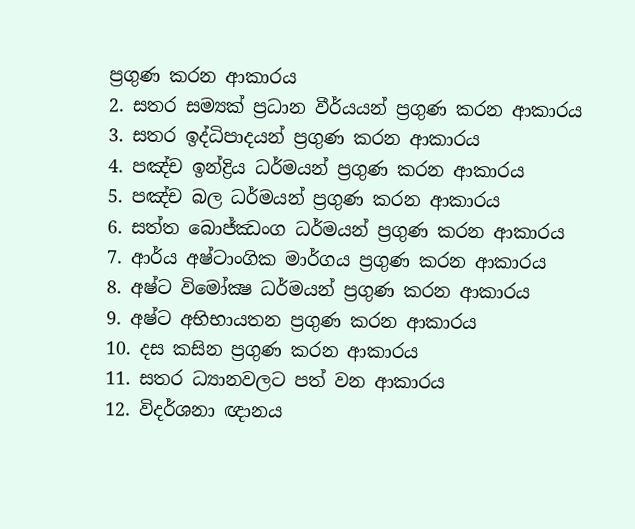ප්‍රගුණ කරන ආකාරය
2. සතර සම්‍යක් ප්‍රධාන වීර්යයන් ප්‍රගුණ කරන ආකාරය
3. සතර ඉද්ධිපාදයන් ප්‍රගුණ කරන ආකාරය
4. පඤ්ච ඉන්ද්‍රිය ධර්මයන් ප්‍රගුණ කරන ආකාරය
5. පඤ්ච බල ධර්මයන් ප්‍රගුණ කරන ආකාරය
6. සත්ත බොජ්ඣංග ධර්මයන් ප්‍රගුණ කරන ආකාරය
7. ආර්ය අෂ්ටාංගික මාර්ගය ප්‍රගුණ කරන ආකාරය
8. අෂ්ට විමෝක්‍ෂ ධර්මයන් ප්‍රගුණ කරන ආකාරය
9. අෂ්ට අභිභායතන ප්‍රගුණ කරන ආකාරය
10. දස කසින ප්‍රගුණ කරන ආකාරය
11. සතර ධ්‍යානවලට පත් වන ආකාරය
12. විදර්ශනා ඥානය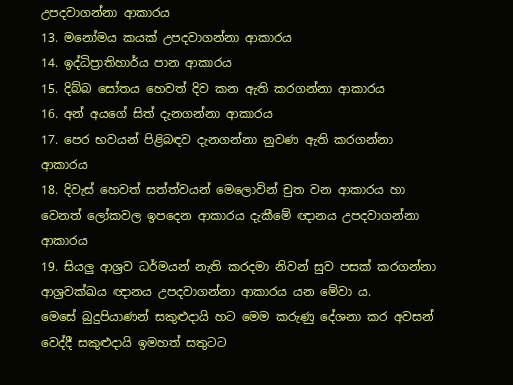උපදවාගන්නා ආකාරය
13. මනෝමය කයක් උපදවාගන්නා ආකාරය
14. ඉද්ධිප්‍රාතිහාර්ය පාන ආකාරය
15. දිබ්බ සෝතය හෙවත් දිව කන ඇති කරගන්නා ආකාරය
16. අන් අයගේ සිත් දැනගන්නා ආකාරය
17. පෙර භවයන් පිළිබඳව දැනගන්නා නුවණ ඇති කරගන්නා ආකාරය
18. දිවැස් හෙවත් සත්ත්වයන් මෙලොවින් චුත වන ආකාරය හා වෙනත් ලෝකවල ඉපදෙන ආකාරය දැකීමේ ඥානය උපදවාගන්නා ආකාරය
19. සියලු ආශ්‍රව ධර්මයන් නැති කරදමා නිවන් සුව පසක් කරගන්නා ආශ්‍රවක්‍ඛය ඥානය උපදවාගන්නා ආකාරය යන මේවා ය.
මෙසේ බුදුපියාණන් සකුළුදායි හට මෙම කරුණු දේශනා කර අවසන් වෙද්දී සකුළුදායි ඉමහත් සතුටට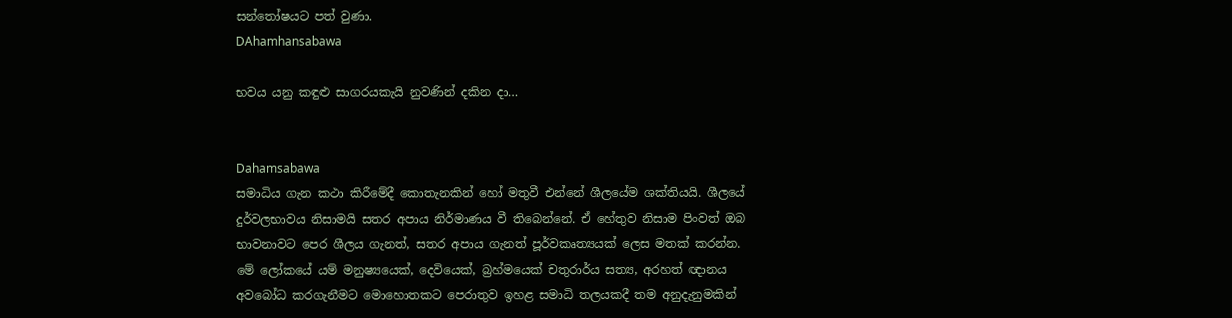සන්තෝෂයට පත් වුණා.
DAhamhansabawa

භවය යනු කඳුළු සාගරයකැයි නුවණින් දකින දා…


Dahamsabawa
සමාධිය ගැන කථා කිරීමේදී කොතැනකින් හෝ මතුවී එන්නේ ශීලයේම ශක්‌තියයි. ශීලයේ දුර්වලභාවය නිසාමයි සතර අපාය නිර්මාණය වී තිබෙන්නේ. ඒ හේතුව නිසාම පිංවත් ඔබ භාවනාවට පෙර ශීලය ගැනත්, සතර අපාය ගැනත් පූර්වකෘත්‍යයක්‌ ලෙස මතක්‌ කරන්න.
මේ ලෝකයේ යම් මනුෂ්‍යයෙක්‌, දෙවියෙක්‌, බ්‍රහ්මයෙක්‌ චතුරාර්ය සත්‍ය, අරහත් ඥානය අවබෝධ කරගැනීමට මොහොතකට පෙරාතුව ඉහළ සමාධි තලයකදී තම අනුදැනුමකින්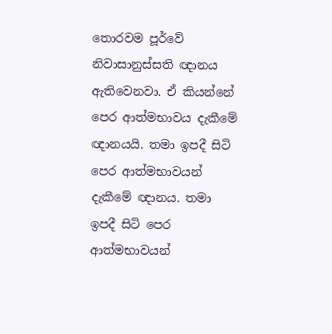තොරවම පූර්වේ නිවාසානුස්‌සති ඥානය ඇතිවෙනවා. ඒ කියන්නේ පෙර ආත්මභාවය දැකීමේ ඥානයයි. තමා ඉපදී සිටි පෙර ආත්මභාවයන් දැකීමේ ඥානය. තමා ඉපදී සිටි පෙර ආත්මභාවයන්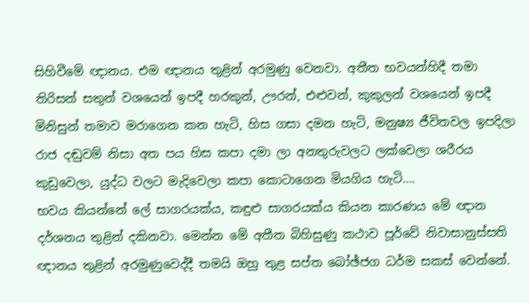සිහිවීමේ ඥානය. එම ඥානය තුළින් අරමුණු වෙනවා. අතීත භවයන්හිදී තමා තිරිසන් සතුන් වශයෙන් ඉපදී හරකුන්, ඌරන්, එළුවන්, කුකුලන් වශයෙන් ඉපදී මිනිසුන් තමාව මරාගෙන කන හැටි, හිස ගසා දමන හැටි, මනුෂ්‍ය ජීවිතවල ඉපදිලා රාජ දඬුවම් නිසා අත පය හිස කපා දමා ලා අනතුරුවලට ලක්‌වෙලා ශරීරය කුඩුවෙලා, යුද්ධ වලට මැදිවෙලා කපා කොටාගෙන මියගිය හැටි….
භවය කියන්නේ ලේ සාගරයක්‌ය, කඳුළු සාගරයක්‌ය කියන කාරණය මේ ඥාන දර්ශනය තුළින් දකිනවා. මෙන්න මේ අතීත බිහිසුණු කථාව පූර්වේ නිවාසානුස්‌සති ඥානය තුළින් අරමුණුවෙද්දී තමයි ඔහු තුළ සප්ත බෝඡ්ජග ධර්ම සකස්‌ වෙන්නේ.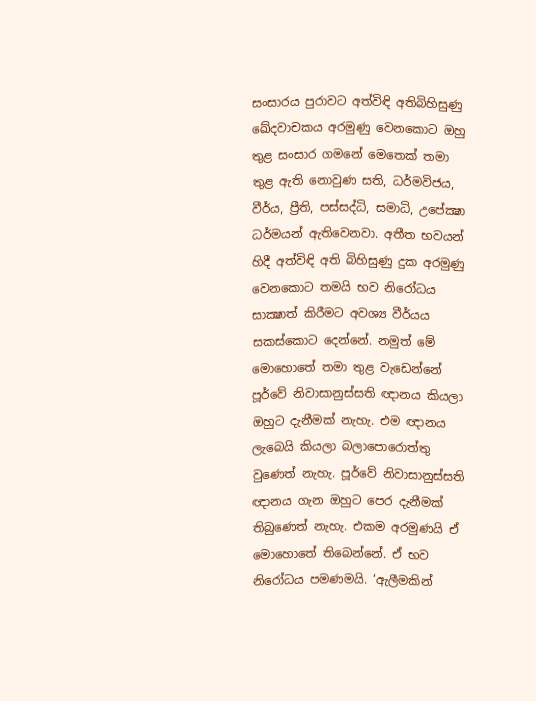සංසාරය පුරාවට අත්විඳි අතිබිහිසුණු ඛේදවාචකය අරමුණු වෙනකොට ඔහු තුළ සංසාර ගමනේ මෙතෙක්‌ තමා තුළ ඇති නොවුණ සති, ධර්මවිජය, වීර්ය, ප්‍රීති, පස්‌සද්ධි, සමාධි, උපේක්‍ෂා ධර්මයන් ඇතිවෙනවා. අතීත භවයන් හිදී අත්විඳි අති බිහිසුණු දුක අරමුණු වෙනකොට තමයි භව නිරෝධය සාක්‍ෂාත් කිරීමට අවශ්‍ය වීර්යය සකස්‌කොට දෙන්නේ. නමුත් මේ මොහොතේ තමා තුළ වැඩෙන්නේ පූර්වේ නිවාසානුස්‌සති ඥානය කියලා ඔහුට දැනීමක්‌ නැහැ. එම ඥානය ලැබෙයි කියලා බලාපොරොත්තු වුණෙත් නැහැ. පූර්වේ නිවාසානුස්‌සති ඥානය ගැන ඔහුට පෙර දැනීමක්‌ තිබුණෙත් නැහැ. එකම අරමුණයි ඒ මොහොතේ තිබෙන්නේ. ඒ භව නිරෝධය පමණමයි. ‘ඇලීමකින්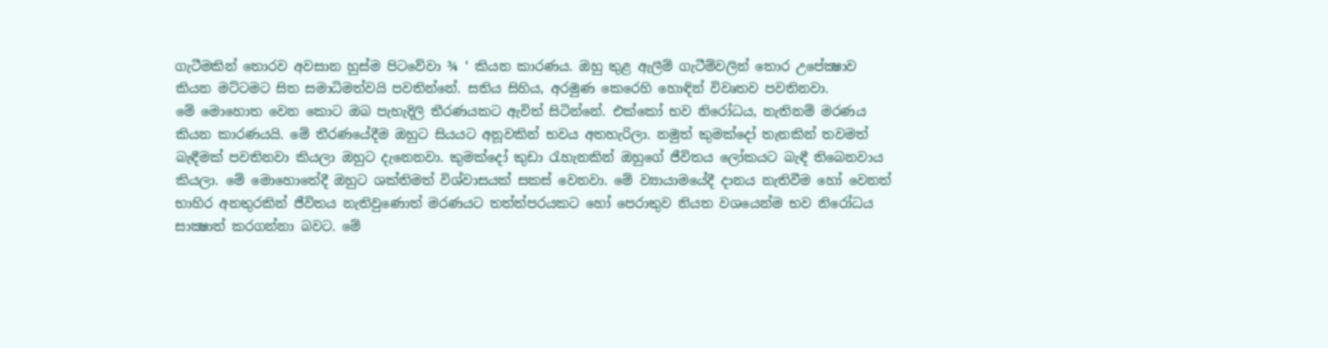ගැටීමකින් තොරව අවසාන හුස්‌ම පිටවේවා ¾ ‘ කියන කාරණය. ඔහු තුළ ඇලීම් ගැටීම්වලින් තොර උපේක්‍ෂාව කියන මට්‌ටමට සිත සමාධිමත්වයි පවතින්නේ. සතිය සිහිය, අරමුණ කෙරෙහි හොඳින් විවෘතව පවතිනවා.
මේ මොහොත වෙන කොට ඔබ පැහැදිලි තීරණයකට ඇවිත් සිටින්නේ. එක්‌කෝ භව නිරෝධය, නැතිනම් මරණය කියන කාරණයයි. මේ තීරණයේදීම ඔහුට සියයට අනූවකින් භවය අතහැරිලා. නමුත් කුමක්‌දෝ තැනකින් තවමත් බැඳීමක්‌ පවතිනවා කියලා ඔහුට දැනෙනවා. කුමක්‌දෝ කුඩා රැහැනකින් ඔහුගේ ජීවිතය ලෝකයට බැඳී තිබෙනවාය කියලා. මේ මොහොතේදී ඔහුට ශක්‌තිමත් විශ්වාසයක්‌ සකස්‌ වෙනවා. මේ ව්‍යායාමයේදී දානය නැතිවීම හෝ වෙනත් භාහිර අනතුරකින් ජීවිතය නැතිවුණොත් මරණයට තත්ත්පරයකට හෝ පෙරාතුව නියත වශයෙන්ම භව නිරෝධය සාක්‍ෂාත් කරගන්නා බවට. මේ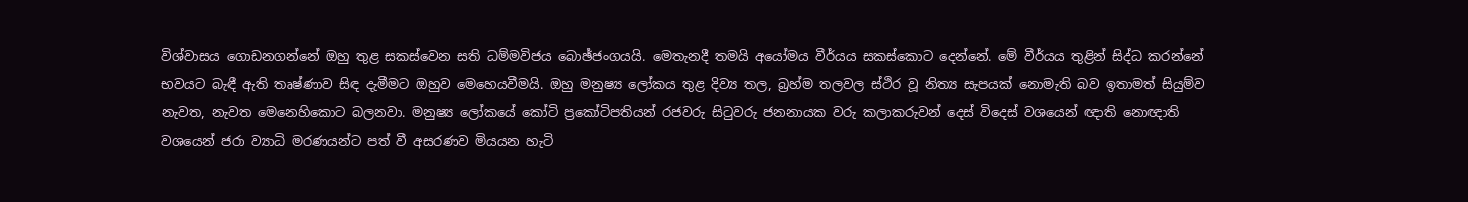විශ්වාසය ගොඩනගන්නේ ඔහු තුළ සකස්‌වෙන සති ධම්මවිජය බොඡ්ජංගයයි. මෙතැනදී තමයි අයෝමය වීර්යය සකස්‌කොට දෙන්නේ. මේ වීර්යය තුළින් සිද්ධ කරන්නේ භවයට බැඳී ඇති තෘෂ්ණාව සිඳ දැමීමට ඔහුව මෙහෙයවීමයි. ඔහු මනුෂ්‍ය ලෝකය තුළ දිව්‍ය තල, බ්‍රහ්ම තලවල ස්‌ථිර වූ නිත්‍ය සැපයක්‌ නොමැති බව ඉතාමත් සියුම්ව නැවත, නැවත මෙනෙහිකොට බලනවා. මනුෂ්‍ය ලෝකයේ කෝටි ප්‍රකෝටිපතියන් රජවරු සිටුවරු ජනනායක වරු කලාකරුවන් දෙස්‌ විදෙස්‌ වශයෙන් ඥාති නොඥාති වශයෙන් ජරා ව්‍යාධි මරණයන්ට පත් වී අසරණව මියයන හැටි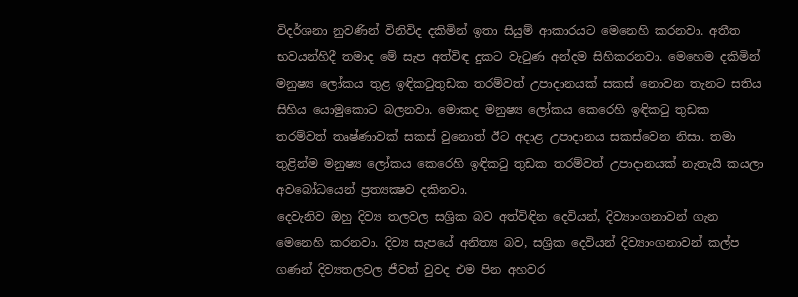විදර්ශනා නුවණින් විනිවිද දකිමින් ඉතා සියුම් ආකාරයට මෙනෙහි කරනවා. අතීත භවයන්හිදී තමාද මේ සැප අත්විඳ දුකට වැටුණ අන්දම සිහිකරනවා. මෙහෙම දකිමින් මනුෂ්‍ය ලෝකය තුළ ඉඳිකටුතුඩක තරම්වත් උපාදානයක්‌ සකස්‌ නොවන තැනට සතිය සිහිය යොමුකොට බලනවා. මොකද මනුෂ්‍ය ලෝකය කෙරෙහි ඉඳිකටු තුඩක තරම්වත් තෘෂ්ණාවක්‌ සකස්‌ වුනොත් ඊට අදාළ උපාදානය සකස්‌වෙන නිසා. තමා තුළින්ම මනුෂ්‍ය ලෝකය කෙරෙහි ඉඳිකටු තුඩක තරම්වත් උපාදානයක්‌ නැතැයි කයලා අවබෝධයෙන් ප්‍රත්‍යක්‍ෂව දකිනවා.
දෙවැනිව ඔහු දිව්‍ය තලවල සශ්‍රික බව අත්විඳින දෙවියන්, දිව්‍යාංගනාවන් ගැන මෙනෙහි කරනවා. දිව්‍ය සැපයේ අනිත්‍ය බව, සශ්‍රික දෙවියන් දිව්‍යාංගනාවන් කල්ප ගණන් දිව්‍යතලවල ජීවත් වුවද එම පින අහවර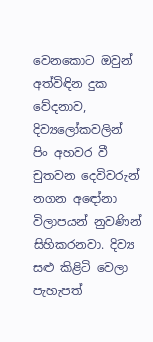වෙනකොට ඔවුන් අත්විඳින දුක වේදනාව, දිව්‍යලෝකවලින් පිං අහවර වී චුතවන දෙවිවරුන් නගන අඳෝනා විලාපයන් නුවණින් සිහිකරනවා. දිව්‍ය සළු කිළිටි වෙලා පැහැපත්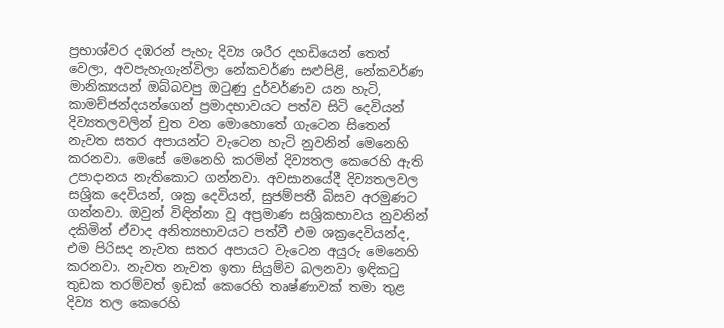ප්‍රභාශ්වර දඹරන් පැහැ දිව්‍ය ශරීර දහඩියෙන් තෙත් වෙලා, අවපැහැගැන්විලා නේකවර්ණ සළුපිළි, නේකවර්ණ මානික්‍යයන් ඔබ්බවපු ඔටුණු දුර්වර්ණව යන හැටි, කාමච්ජන්දයන්ගෙන් ප්‍රමාදභාවයට පත්ව සිටි දෙවියන් දිව්‍යතලවලින් චුත වන මොහොතේ ගැටෙන සිතෙන් නැවත සතර අපායන්ට වැටෙන හැටි නුවනින් මෙනෙහි කරනවා. මෙසේ මෙනෙහි කරමින් දිව්‍යතල කෙරෙහි ඇති උපාදානය නැතිකොට ගන්නවා. අවසානයේදී දිව්‍යතලවල සශ්‍රික දෙවියන්, ශක්‍ර දෙවියන්, සුජම්පතී බිසව අරමුණට ගන්නවා. ඔවුන් විඳින්නා වූ අප්‍රමාණ සශ්‍රිකභාවය නුවනින් දකිමින් ඒවාද අනිත්‍යභාවයට පත්වී එම ශක්‍රදෙවියන්ද, එම පිරිසද නැවත සතර අපායට වැටෙන අයුරු මෙනෙහි කරනවා. නැවත නැවත ඉතා සියුම්ව බලනවා ඉඳිකටු තුඩක තරම්වත් ඉඩක්‌ කෙරෙහි තෘෂ්ණාවක්‌ තමා තුළ දිව්‍ය තල කෙරෙහි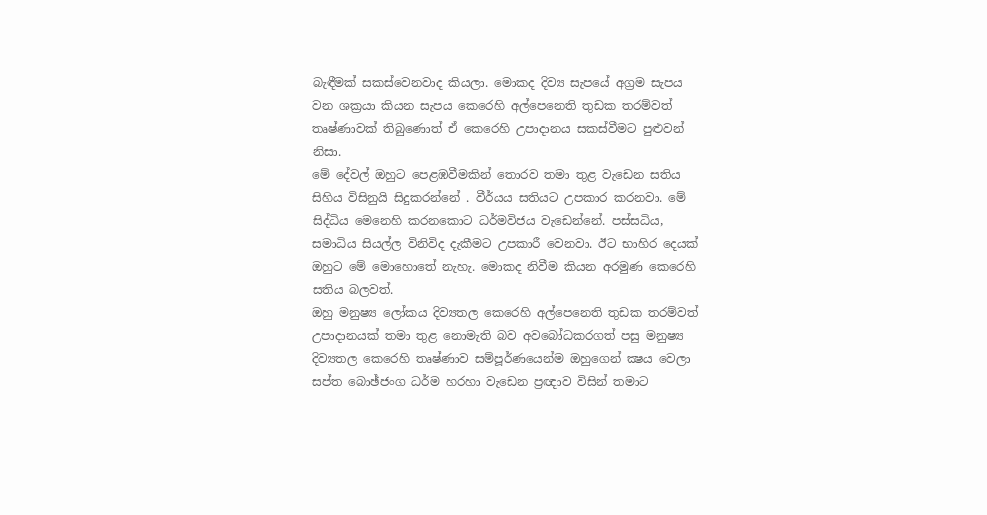බැඳීමක්‌ සකස්‌වෙනවාද කියලා. මොකද දිව්‍ය සැපයේ අග්‍රම සැපය වන ශක්‍රයා කියන සැපය කෙරෙහි අල්පෙනෙති තුඩක තරම්වත් තෘෂ්ණාවක්‌ තිබුණොත් ඒ කෙරෙහි උපාදානය සකස්‌වීමට පුළුවන් නිසා.
මේ දේවල් ඔහුට පෙළඹවීමකින් තොරව තමා තුළ වැඩෙන සතිය සිහිය විසිනුයි සිදුකරන්නේ . වීර්යය සතියට උපකාර කරනවා. මේ සිද්ධිය මෙනෙහි කරනකොට ධර්මවිජය වැඩෙන්නේ. පස්‌සධිය, සමාධිය සියල්ල විනිවිද දැකීමට උපකාරී වෙනවා. ඊට භාහිර දෙයක්‌ ඔහුට මේ මොහොතේ නැහැ. මොකද නිවීම කියන අරමුණ කෙරෙහි සතිය බලවත්.
ඔහු මනුෂ්‍ය ලෝකය දිව්‍යතල කෙරෙහි අල්පෙනෙති තුඩක තරම්වත් උපාදානයක්‌ තමා තුළ නොමැති බව අවබෝධකරගත් පසු මනුෂ්‍ය දිව්‍යතල කෙරෙහි තෘෂ්ණාව සම්පූර්ණයෙන්ම ඔහුගෙන් ක්‍ෂය වෙලා සප්ත බොඡ්ජංග ධර්ම හරහා වැඩෙන ප්‍රඥාව විසින් තමාට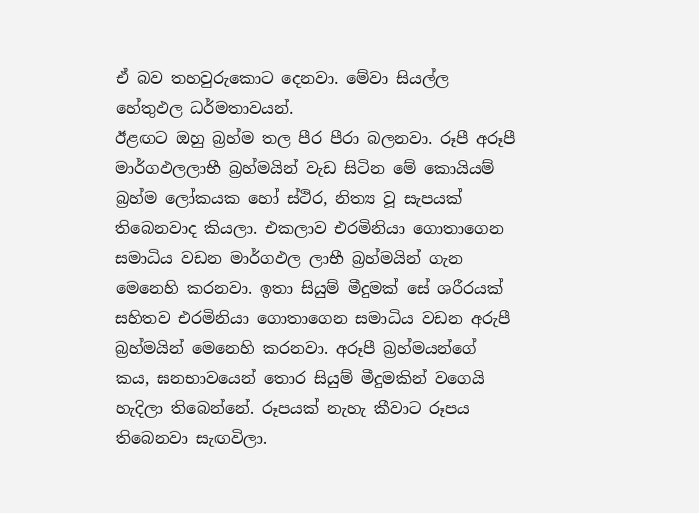ඒ බව තහවුරුකොට දෙනවා. මේවා සියල්ල හේතුඵල ධර්මතාවයන්.
ඊළඟට ඔහු බ්‍රහ්ම තල පීර පීරා බලනවා. රූපී අරූපී මාර්ගඵලලාභී බ්‍රහ්මයින් වැඩ සිටින මේ කොයියම් බ්‍රහ්ම ලෝකයක හෝ ස්‌ථිර, නිත්‍ය වූ සැපයක්‌ තිබෙනවාද කියලා. එකලාව එරමිනියා ගොතාගෙන සමාධිය වඩන මාර්ගඵල ලාභී බ්‍රහ්මයින් ගැන මෙනෙහි කරනවා. ඉතා සියුම් මීදුමක්‌ සේ ශරීරයක්‌ සහිතව එරමිනියා ගොතාගෙන සමාධිය වඩන අරුපී බ්‍රහ්මයින් මෙනෙහි කරනවා. අරූපී බ්‍රහ්මයන්ගේ කය, ඝනභාවයෙන් තොර සියුම් මීදුමකින් වගෙයි හැදිලා තිබෙන්නේ. රූපයක්‌ නැහැ කීවාට රූපය තිබෙනවා සැඟවිලා.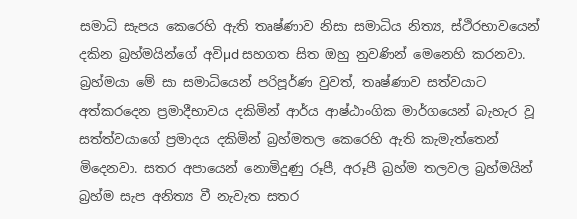සමාධි සැපය කෙරෙහි ඇති තෘෂ්ණාව නිසා සමාධිය නිත්‍ය, ස්‌ථිරභාවයෙන් දකින බ්‍රහ්මයින්ගේ අවිµd සහගත සිත ඔහු නුවණින් මෙනෙහි කරනවා. බ්‍රහ්මයා මේ සා සමාධියෙන් පරිපූර්ණ වුවත්, තෘෂ්ණාව සත්වයාට අත්කරදෙන ප්‍රමාදීභාවය දකිමින් ආර්ය ආෂ්ඨාංගික මාර්ගයෙන් බැහැර වූ සත්ත්වයාගේ ප්‍රමාදය දකිමින් බ්‍රහ්මතල කෙරෙහි ඇති කැමැත්තෙන් මිදෙනවා. සතර අපායෙන් නොමිදුණු රූපී, අරූපී බ්‍රහ්ම තලවල බ්‍රහ්මයින් බ්‍රහ්ම සැප අනිත්‍ය වී නැවැත සතර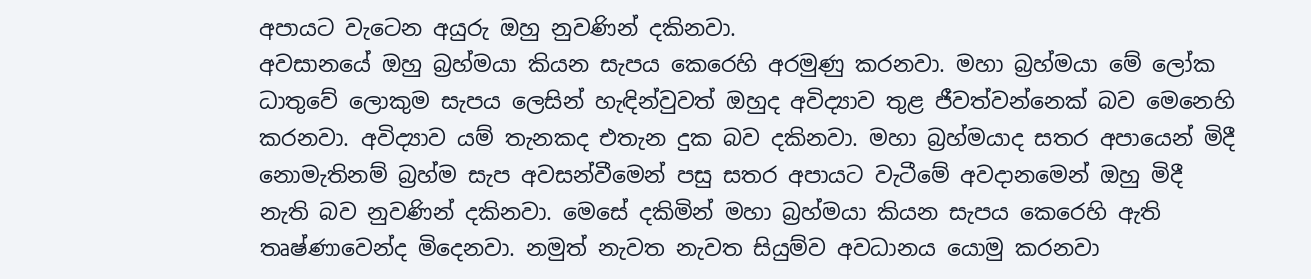අපායට වැටෙන අයුරු ඔහු නුවණින් දකිනවා.
අවසානයේ ඔහු බ්‍රහ්මයා කියන සැපය කෙරෙහි අරමුණු කරනවා. මහා බ්‍රහ්මයා මේ ලෝක ධාතුවේ ලොකුම සැපය ලෙසින් හැඳින්වුවත් ඔහුද අවිද්‍යාව තුළ ජීවත්වන්නෙක්‌ බව මෙනෙහි කරනවා. අවිද්‍යාව යම් තැනකද එතැන දුක බව දකිනවා. මහා බ්‍රහ්මයාද සතර අපායෙන් මිදී නොමැතිනම් බ්‍රහ්ම සැප අවසන්වීමෙන් පසු සතර අපායට වැටීමේ අවදානමෙන් ඔහු මිදී නැති බව නුවණින් දකිනවා. මෙසේ දකිමින් මහා බ්‍රහ්මයා කියන සැපය කෙරෙහි ඇති තෘෂ්ණාවෙන්ද මිදෙනවා. නමුත් නැවත නැවත සියුම්ව අවධානය යොමු කරනවා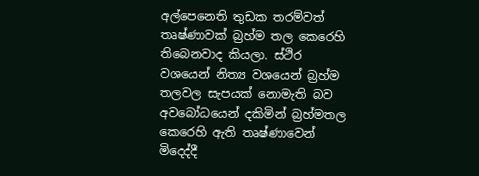අල්පෙනෙති තුඩක තරම්වත් තෘෂ්ණාවක්‌ බ්‍රහ්ම තල කෙරෙහි තිබෙනවාද කියලා. ස්‌ථිර වශයෙන් නිත්‍ය වශයෙන් බ්‍රහ්ම තලවල සැපයක්‌ නොමැති බව අවබෝධයෙන් දකිමින් බ්‍රහ්මතල කෙරෙහි ඇති තෘෂ්ණාවෙන් මිදෙද්දී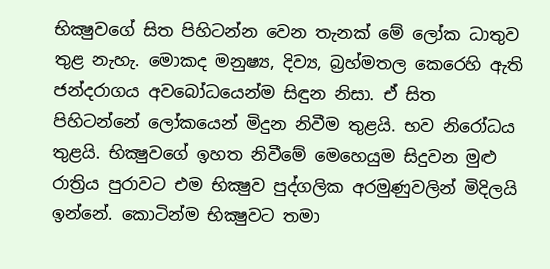භික්‍ෂුවගේ සිත පිහිටන්න වෙන තැනක්‌ මේ ලෝක ධාතුව තුළ නැහැ. මොකද මනුෂ්‍ය, දිව්‍ය, බ්‍රහ්මතල කෙරෙහි ඇති ජන්දරාගය අවබෝධයෙන්ම සිඳුන නිසා. ඒ සිත පිහිටන්නේ ලෝකයෙන් මිදුන නිවීම තුළයි. භව නිරෝධය තුළයි. භික්‍ෂුවගේ ඉහත නිවීමේ මෙහෙයුම සිදුවන මුළු රාත්‍රිය පුරාවට එම භික්‍ෂුව පුද්ගලික අරමුණුවලින් මිදිලයි ඉන්නේ. කොටින්ම භික්‍ෂුවට තමා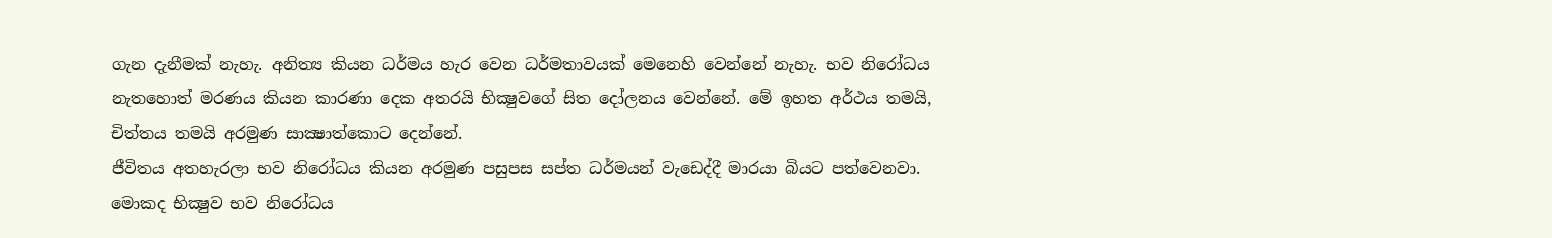ගැන දැනීමක්‌ නැහැ. අනිත්‍ය කියන ධර්මය හැර වෙන ධර්මතාවයක්‌ මෙනෙහි වෙන්නේ නැහැ. භව නිරෝධය නැතහොත් මරණය කියන කාරණා දෙක අතරයි භික්‍ෂුවගේ සිත දෝලනය වෙන්නේ. මේ ඉහත අර්ථය තමයි, චිත්තය තමයි අරමුණ සාක්‍ෂාත්කොට දෙන්නේ.
ජීවිතය අතහැරලා භව නිරෝධය කියන අරමුණ පසුපස සප්ත ධර්මයන් වැඩෙද්දී මාරයා බියට පත්වෙනවා. මොකද භික්‍ෂුව භව නිරෝධය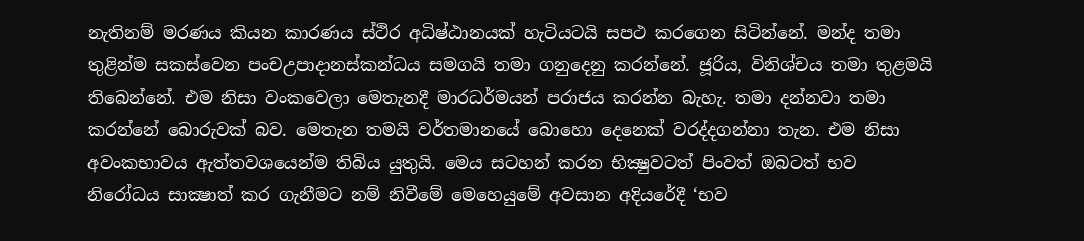නැතිනම් මරණය කියන කාරණය ස්‌ථිර අධිෂ්ඨානයක්‌ හැටියටයි සපථ කරගෙන සිටින්නේ. මන්ද තමා තුළින්ම සකස්‌වෙන පංචඋපාදානස්‌කන්ධය සමගයි තමා ගනුදෙනු කරන්නේ. ජූරිය, විනිශ්චය තමා තුළමයි තිබෙන්නේ. එම නිසා වංකවෙලා මෙතැනදී මාරධර්මයන් පරාජය කරන්න බැහැ. තමා දන්නවා තමා කරන්නේ බොරුවක්‌ බව. මෙතැන තමයි වර්තමානයේ බොහො දෙනෙක්‌ වරද්දගන්නා තැන. එම නිසා අවංකභාවය ඇත්තවශයෙන්ම තිබිය යුතුයි. මෙය සටහන් කරන භික්‍ෂුවටත් පිංවත් ඔබටත් භව නිරෝධය සාක්‍ෂාත් කර ගැනීමට නම් නිවීමේ මෙහෙයුමේ අවසාන අදියරේදී ‘භව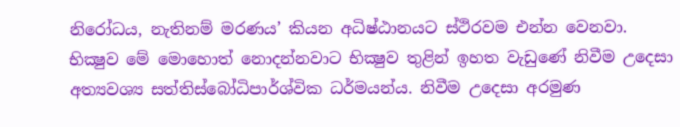නිරෝධය, නැතිනම් මරණය’ කියන අධිෂ්ඨානයට ස්‌ථිරවම එන්න වෙනවා.
භික්‍ෂුව මේ මොහොත් නොදන්නවාට භික්‍ෂුව තුළින් ඉහත වැඩුණේ නිවීම උදෙසා අත්‍යවශ්‍ය සත්තිස්‌බෝධිපාර්ශ්වික ධර්මයන්ය. නිවීම උදෙසා අරමුණ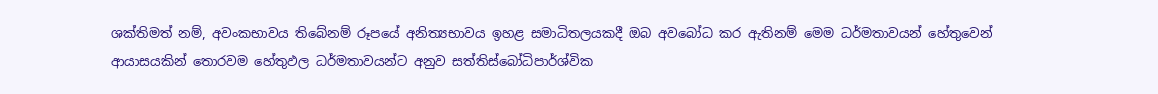ශක්‌තිමත් නම්, අවංකභාවය තිබේනම් රූපයේ අනිත්‍යභාවය ඉහළ සමාධිතලයකදී ඔබ අවබෝධ කර ඇතිනම් මෙම ධර්මතාවයන් හේතුවෙන් ආයාසයකින් තොරවම හේතුඵල ධර්මතාවයන්ට අනුව සත්තිස්‌බෝධිපාර්ශ්වික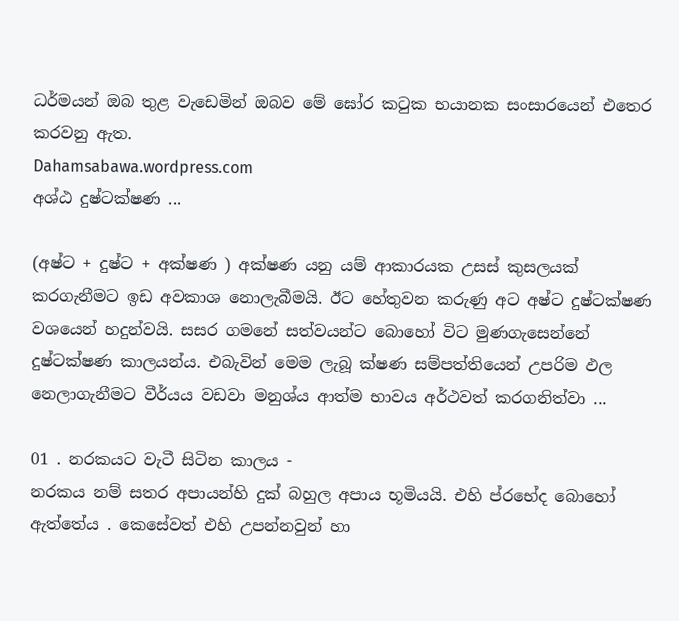ධර්මයන් ඔබ තුළ වැඩෙමින් ඔබව මේ ඝෝර කටුක භයානක සංසාරයෙන් එතෙර කරවනු ඇත.
Dahamsabawa.wordpress.com
අශ්ඨ දුෂ්ටක්ෂණ ...

(අෂ්ට + දුෂ්ට + අක්ෂණ ) අක්ෂණ යනු යම් ආකාරයක උසස් කුසලයක් කරගැනීමට ඉඩ අවකාශ නොලැබීමයි. ඊට හේතුවන කරුණු අට අෂ්ට දුෂ්ටක්ෂණ වශයෙන් හදුන්වයි. සසර ගමනේ සත්වයන්ට බොහෝ විට මුණගැසෙන්නේ දුෂ්ටක්ෂණ කාලයන්ය. එබැවින් මෙම ලැබූ ක්ෂණ සම්පත්තියෙන් උපරිම ඵල නෙලාගැනීමට වීර්යය වඩවා මනුශ්ය ආත්ම භාවය අර්ථවත් කරගනිත්වා ...

01 . නරකයට වැටී සිටින කාලය -
නරකය නම් සතර අපායන්හි දුක් බහුල අපාය භූමියයි. එහි ප්රභේද බොහෝ ඇත්තේය . කෙසේවත් එහි උපන්නවුන් හා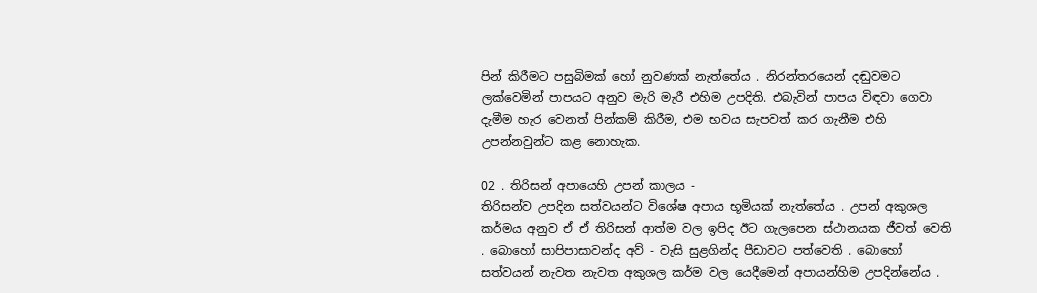පින් කිරීමට පසුබිමක් හෝ නුවණක් නැත්තේය . නිරන්තරයෙන් දඬුවමට ලක්වෙමින් පාපයට අනුව මැරි මැරී එහිම උපදිති. එබැවින් පාපය විඳවා ගෙවා දැමීම හැර වෙනත් පින්කම් කිරීම, එම භවය සැපවත් කර ගැනීම එහි උපන්නවුන්ට කළ නොහැක.

02 . තිරිසන් අපායෙහි උපන් කාලය -
තිරිසන්ව උපදින සත්වයන්ට විශේෂ අපාය භූමියක් නැත්තේය . උපන් අකුශල කර්මය අනුව ඒ ඒ තිරිසන් ආත්ම වල ඉපිද ඊට ගැලපෙන ස්ථානයක ජීවත් වෙති . බොහෝ සාපිපාසාවන්ද අව් - වැසි සුළගින්ද පීඩාවට පත්වෙති . බොහෝ සත්වයන් නැවත නැවත අකුශල කර්ම වල යෙදීමෙන් අපායන්හිම උපදින්නේය .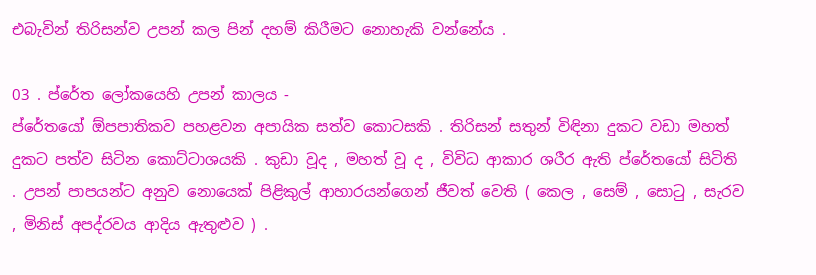එබැවින් තිරිසන්ව උපන් කල පින් දහම් කිරීමට නොහැකි වන්නේය .

03 . ප්රේත ලෝකයෙහි උපන් කාලය -
ප්රේතයෝ ඕපපාතිකව පහළවන අපායික සත්ව කොටසකි . තිරිසන් සතුන් විඳිනා දුකට වඩා මහත් දුකට පත්ව සිටින කොට්ටාශයකි . කුඩා වූද , මහත් වූ ද , විවිධ ආකාර ශරීර ඇති ප්රේතයෝ සිටිති . උපන් පාපයන්ට අනුව නොයෙක් පිළිකුල් ආහාරයන්ගෙන් ජීවත් වෙති ( කෙල , සෙම් , සොටු , සැරව , මිනිස් අපද්රවය ආදිය ඇතුළුව ) .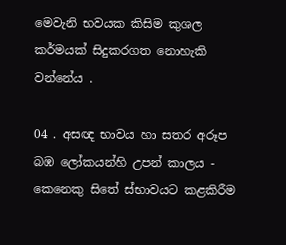මෙවැනි භවයක කිසිම කුශල කර්මයක් සිදුකරගත නොහැකි වන්නේය .

04 . අසඥ භාවය හා සතර අරූප බඹ ලෝකයන්හි උපන් කාලය -
කෙනෙකු සිතේ ස්භාවයට කළකිරීම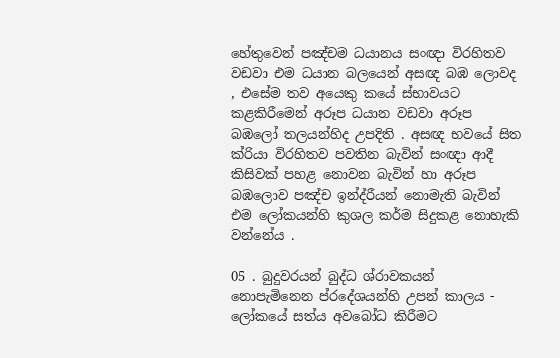හේතුවෙන් පඤ්චම ධයානය සංඥා විරහිතව වඩවා එම ධයාන බලයෙන් අසඥ බඹ ලොවද , එසේම තව අයෙකු කයේ ස්භාවයට කළකිරීමෙන් අරූප ධයාන වඩවා අරූප බඹලෝ තලයන්හිද උපදිති . අසඥ භවයේ සිත ක්රියා විරහිතව පවතින බැවින් සංඥා ආදී කිසිවක් පහළ නොවන බැවින් හා අරූප බඹලොව පඤ්ච ඉන්ද්රීයන් නොමැති බැවින් එම ලෝකයන්හි කුශල කර්ම සිදුකළ නොහැකි වන්නේය .

05 . බුදුවරයන් බුද්ධ ශ්රාවකයන් නොපැමිනෙන ප්රදේශයන්හි උපන් කාලය -
ලෝකයේ සත්ය අවබෝධ කිරීමට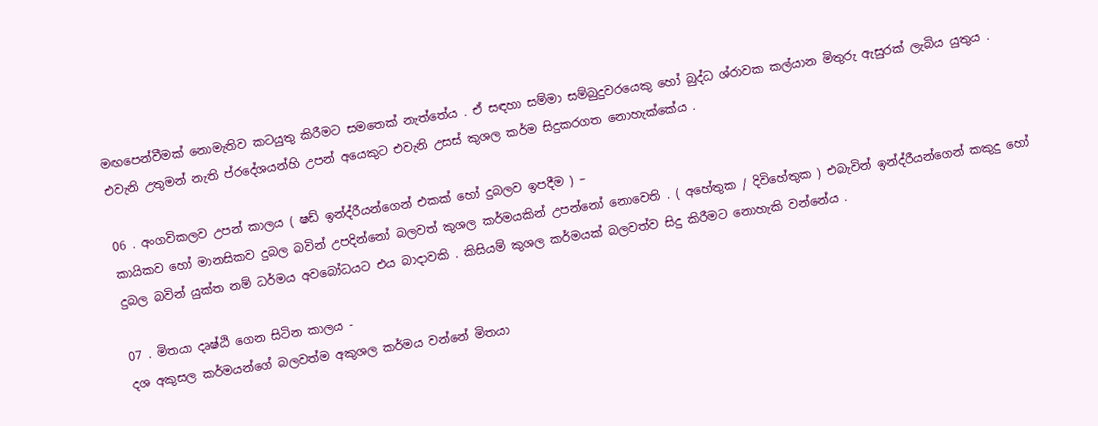මඟපෙන්වීමක් නොමැතිව කටයුතු කිරීමට සමතෙක් නැත්තේය . ඒ සඳහා සම්මා සම්බුදුවරයෙකු හෝ බුද්ධ ශ්රාවක කල්යාන මිතුරු ඇසුරක් ලැබිය යුතුය . එවැනි උතුමන් නැති ප්රදේශයන්හි උපන් අයෙකුට එවැනි උසස් කුශල කර්ම සිදුකරගත නොහැක්කේය .

06 . අංගවිකලව උපන් කාලය ( ෂඩ් ඉන්ද්රීයන්ගෙන් එකක් හෝ දුබලව ඉපදීම ) –
කායිකව හෝ මානසිකව දුබල බවින් උපදින්නෝ බලවත් කුශල කර්මයකින් උපන්නෝ නොවෙති . ( අහේතුක / දිවිහේතුක ) එබැවින් ඉන්ද්රීයන්ගෙන් කකුදු හෝ දුබල බවින් යුක්ත නම් ධර්මය අවබෝධයට එය බාදාවකි . කිසියම් කුශල කර්මයක් බලවත්ව සිදු කිරීමට නොහැකි වන්නේය .

07 . මිතයා දෘෂ්ඨි ගෙන සිටින කාලය -
දශ අකුසල කර්මයන්ගේ බලවත්ම අකුශල කර්මය වන්නේ මිතයා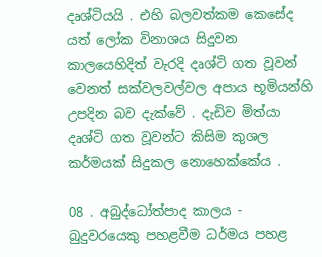දෘශ්ටියයි . එහි බලවත්කම කෙසේද යත් ලෝක විනාශය සිදුවන කාලයෙහිදිත් වැරදි දෘශ්ටි ගත වූවන් වෙනත් සක්වලවල්වල අපාය භූමියන්හි උපදින බව දැක්වේ . දැඩිව මිත්යා දෘශ්ටි ගත වූවන්ට කිසිම කුශල කර්මයක් සිදුකල නොහෙක්කේය .

08 . අබුද්ධෝත්පාද කාලය - බුදුවරයෙකු පහළවීම ධර්මය පහළ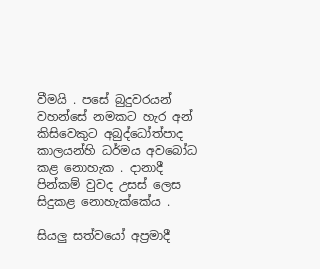වීමයි . පසේ බුදුවරයන් වහන්සේ නමකට හැර අන් කිසිවෙකුට අබුද්ධෝත්පාද කාලයන්හි ධර්මය අවබෝධ කළ නොහැක . දානාදී පින්කම් වුවද උසස් ලෙස සිදුකළ නොහැක්කේය .

සියලු සත්වයෝ අප්‍රමාදී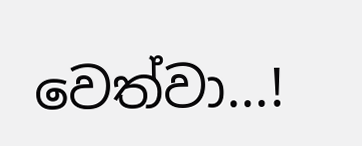වෙත්වා...!